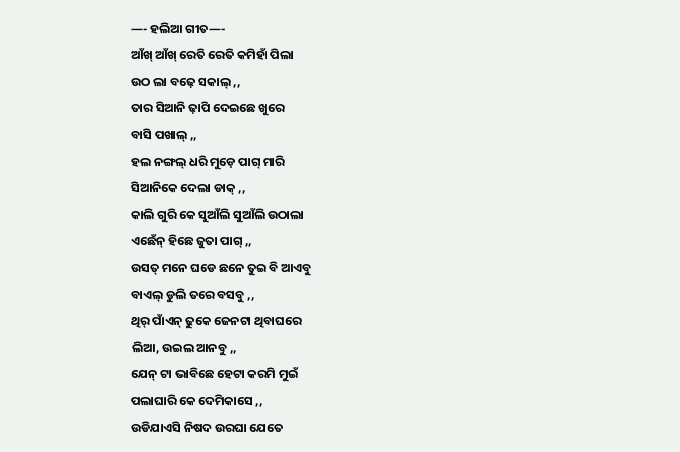—- ହଲିଆ ଗୀତ—-
ଆଁଖ୍ ଆଁଖ୍ ରେତି ରେତି କମିହାଁ ପିଲା
ଉଠ ଲା ବଢ଼େ ସକାଲ୍ ,,
ତାର ସିଆନି ଢ଼ାପି ଦେଇଛେ ଖୁରେ
ବାସି ପଖାଲ୍ ,,
ହଲ ନଙ୍ଗଲ୍ ଧରି ମୁଡ଼େ ପାଗ୍ ମାରି
ସିଆନିକେ ଦେଲା ଡାକ୍ ,,
କାଲି ଗୁରି କେ ସୁଆଁଲି ସୁଆଁଲି ଉଠାଲା
ଏଛେଁନ୍ ହିଛେ ଜୁତା ପାଗ୍ ,,
ଉସତ୍ ମନେ ଘଡେ ଛନେ ତୁଇ ବି ଆଏବୁ
ବାଏଲ୍ ଡୁଲି ତରେ ବସବୁ ,,
ଥିର୍ ପାଁଏନ୍ ଢୁକେ ଜେନଟା ଥିବାଘରେ
ଲିଆ, ଉଇଲ ଆନବୁ ,,
ଯେନ୍ ଟା ଭାବିଛେ ହେଟା କରମି ମୁଇଁ
ପଲାଘାରି କେ ଦେମିକାସେ ,,
ଉଡିଯାଏସି ନିଷଦ ଉରଘା ଯେତେ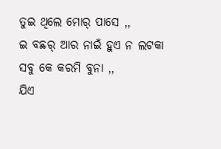ତୁଇ ଥିଲେ ମୋର୍ ପାସେ ,,
ଇ ବଛର୍ ଆର ନାଇଁ ହୁଏ ନ ଲଟକା
ସବୁ କେ କରମି ବୁନା ,,
ଯିଏ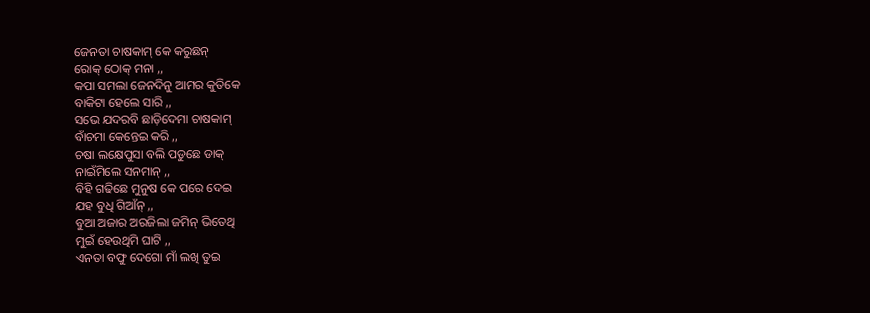ଜେନତା ଚାଷକାମ୍ କେ କରୁଛନ୍
ରୋକ୍ ଠୋକ୍ ମନା ,,
କପା ସମଲା ଜେନଦିନୁ ଆମର କୁତିକେ
ବାକିଟା ହେଲେ ସାରି ,,
ସଭେ ଯଦରବି ଛାଡ଼ିଦେମା ଚାଷକାମ୍
ବାଁଚମା କେନ୍ତେଇ କରି ,,
ଚଷା ଲକ୍ଷେପୁସା ବଲି ପଡୁଛେ ଡାକ୍
ନାଇଁମିଲେ ସନମାନ୍ ,,
ବିହି ଗଢିଛେ ମୁନୁଷ କେ ପରେ ଦେଇ
ଯହ ବୁଧି ଗିଆଁନ୍ ,,
ବୁଆ ଅଜାର ଅରଜିଲା ଜମିନ୍ ଭିତେଥି
ମୁଇଁ ହେଉଥିମି ଘାଟି ,,
ଏନତା ବଫୁ ଦେଗୋ ମାଁ ଲଖି ତୁଇ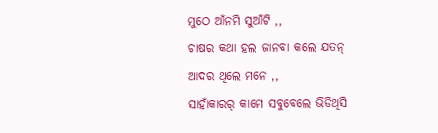ମୁଠେ ଆଁନମି ସୁଆଁଟି ,,
ଚାଷର କଥା ହଲ ଜାନବା କଲେ ଯତନ୍
ଆଦର ଥିଲେ ମନେ ,,
ସାହାଁକାରର୍ କାମେ ସବୁବେଲେ ଭିଡିଥିସି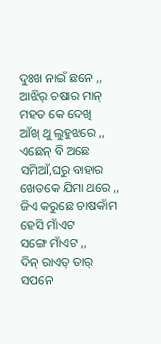ଦୁଃଖ ନାଇଁ ଛନେ ,,
ଆଝିର୍ ଚଷାର ମାନ୍ ମହତ କେ ଦେଖି
ଆଁଖ୍ ଥୁ ଲୁହୁଝରେ ,,
ଏଛେନ୍ ବି ଅଛେ ସମିଆଁ,ଘରୁ ବାହାର
ଖେତକେ ଯିମା ଥରେ ,,
ଜିଏ କରୁଛେ ଚାଷକାଁମ ହେସି ମାଁଏଟ
ସଙ୍ଗେ ମାଁଏଟ ,,
ଦିନ୍ ରାଏତ୍ ତାର୍ ସପନେ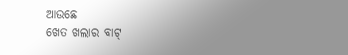ଆଉଛେ
ଖେତ ଖଲାର ବାଟ୍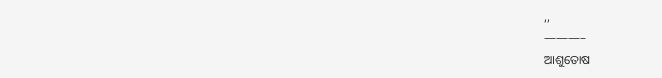,,
———–
ଆଶୁତୋଷ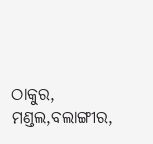ଠାକୁର,
ମଣ୍ଡଲ,ବଲାଙ୍ଗୀର,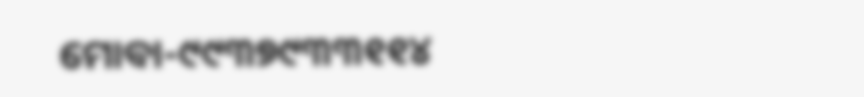ମୋବା-୯୯୩୭୯୩୩୧୧୪